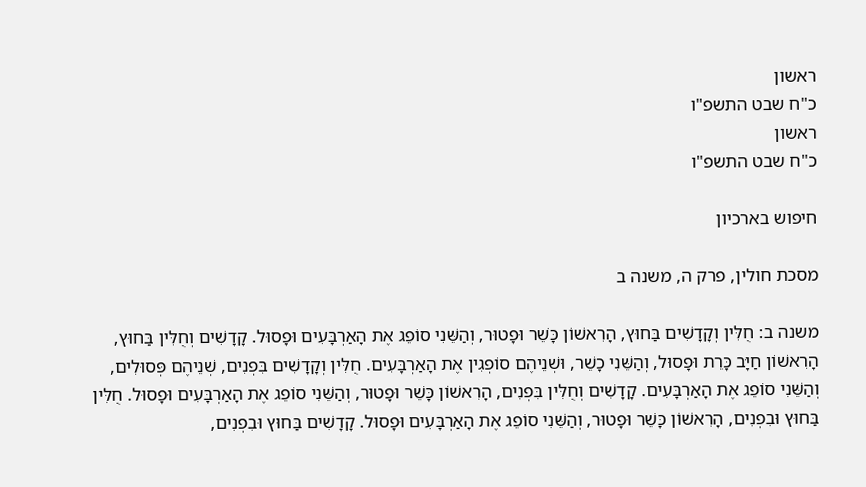ראשון
כ"ח שבט התשפ"ו
ראשון
כ"ח שבט התשפ"ו

חיפוש בארכיון

מסכת חולין, פרק ה, משנה ב

משנה ב: חֻלִּין וְקָדָשִׁים בַּחוּץ, הָרִאשׁוֹן כָּשֵׁר וּפָטוּר, וְהַשֵּׁנִי סוֹפֵג אֶת הָאַרְבָּעִים וּפָסוּל. קָדָשִׁים וְחֻלִּין בַּחוּץ, הָרִאשׁוֹן חַיָּב כָּרֵת וּפָסוּל, וְהַשֵּׁנִי כָשֵׁר, וּשְׁנֵיהֶם סוֹפְגִין אֶת הָאַרְבָּעִים. חֻלִּין וְקָדָשִׁים בִּפְנִים, שְׁנֵיהֶם פְּסוּלִים, וְהַשֵּׁנִי סוֹפֵג אֶת הָאַרְבָּעִים. קָדָשִׁים וְחֻלִּין בִּפְנִים, הָרִאשׁוֹן כָּשֵׁר וּפָטוּר, וְהַשֵּׁנִי סוֹפֵג אֶת הָאַרְבָּעִים וּפָסוּל. חֻלִּין בַּחוּץ וּבִפְנִים, הָרִאשׁוֹן כָּשֵׁר וּפָטוּר, וְהַשֵּׁנִי סוֹפֵג אֶת הָאַרְבָּעִים וּפָסוּל. קָדָשִׁים בַּחוּץ וּבִפְנִים,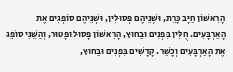הָרִאשׁוֹן חַיָּב כָּרֵת, וּשְׁנֵיהֶם פְּסוּלִין, וּשְׁנֵיהֶם סוֹפְגִים אֶת הָאַרְבָּעִים. חֻלִּין בִּפְנִים וּבַחוּץ, הָרִאשׁוֹן פָּסוּל וּפָטוּר, וְהַשֵּׁנִי סוֹפֵג אֶת הָאַרְבָּעִים וְכָשֵׁר. קָדָשִׁים בִּפְנִים וּבַחוּץ,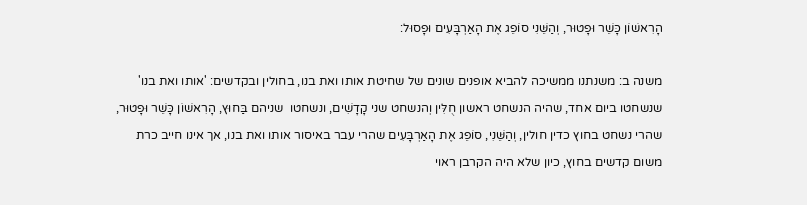הָרִאשׁוֹן כָּשֵׁר וּפָטוּר, וְהַשֵּׁנִי סוֹפֵג אֶת הָאַרְבָּעִים וּפָסוּל:

משנה ב: משנתנו ממשיכה להביא אופנים שונים של שחיטת אותו ואת בנו, בחולין ובקדשים: 'אותו ואת בנו' שנשחטו ביום אחד, שהיה הנשחט ראשון חֻלִּין וְהנשחט שני קָדָשִׁים, ונשחטו  שניהם בַּחוּץ, הָרִאשׁוֹן כָּשֵׁר וּפָטוּר, שהרי נשחט בחוץ כדין חולין, וְהַשֵּׁנִי, סוֹפֵג אֶת הָאַרְבָּעִים שהרי עבר באיסור אותו ואת בנו, אך אינו חייב כרת משום קדשים בחוץ, כיון שלא היה הקרבן ראוי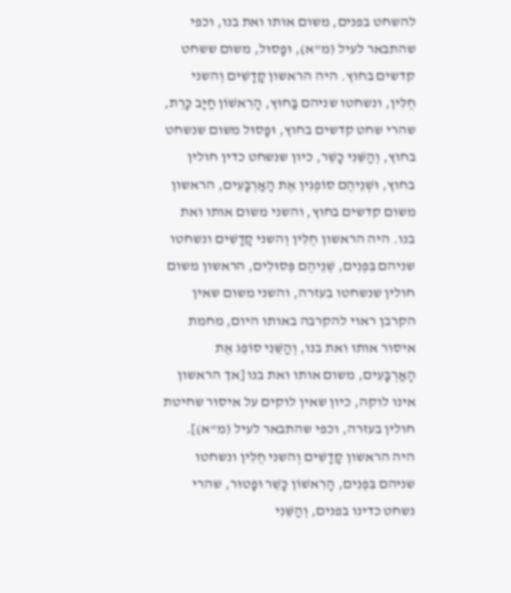להשחט בפנים, משום אותו ואת בנו, וכפי שהתבאר לעיל (מ"א), וּפָסוּל, משום ששחט קדשים בחוץ. היה הראשון קָדָשִׁים וְהשני חֻלִּין, ונשחטו שניהם בַּחוּץ, הָרִאשׁוֹן חַיָּב כָּרֵת, שהרי שחט קדשים בחוץ, וּפָסוּל משום שנשחט בחוץ, וְהַשֵּׁנִי כָשֵׁר, כיון שנשחט כדין חולין בחוץ, וּשְׁנֵיהֶם סוֹפְגִין אֶת הָאַרְבָּעִים, הראשון משום קדשים בחוץ, והשני משום אותו ואת בנו. היה הראשון חֻלִּין וְהשני קָדָשִׁים ונשחטו שניהם בִּפְנִים, שְׁנֵיהֶם פְּסוּלִים, הראשון משום חולין שנשחטו בעזרה, והשני משום שאין הקרבן ראוי להקרבה באותו היום, מחמת איסור אותו ואת בנו, וְהַשֵּׁנִי סוֹפֵג אֶת הָאַרְבָּעִים, משום אותו ואת בנו [אך הראשון אינו לוקה, כיון שאין לוקים על איסור שחיטת חולין בעזרה, וכפי שהתבאר לעיל (מ"א)]. היה הראשון קָדָשִׁים וְהשני חֻלִּין ונשחטו שניהם בִּפְנִים, הָרִאשׁוֹן כָּשֵׁר וּפָטוּר, שהרי נשחט כדינו בפנים, וְהַשֵּׁנִי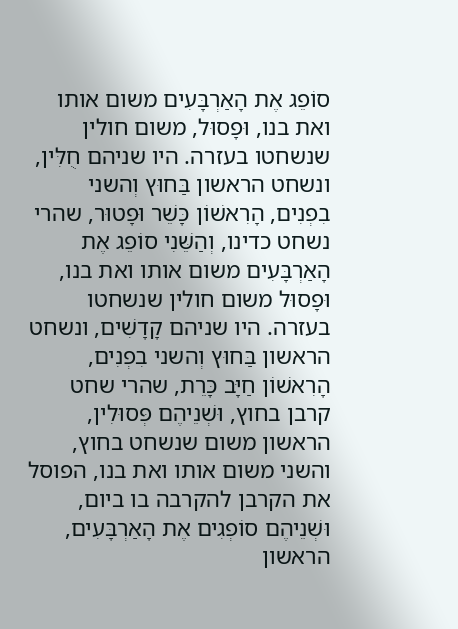סוֹפֵג אֶת הָאַרְבָּעִים משום אותו ואת בנו, וּפָסוּל, משום חולין שנשחטו בעזרה. היו שניהם חֻלִּין, ונשחט הראשון בַּחוּץ וְהשני בִפְנִים, הָרִאשׁוֹן כָּשֵׁר וּפָטוּר, שהרי נשחט כדינו, וְהַשֵּׁנִי סוֹפֵג אֶת הָאַרְבָּעִים משום אותו ואת בנו, וּפָסוּל משום חולין שנשחטו בעזרה. היו שניהם קָדָשִׁים, ונשחט הראשון בַּחוּץ וְהשני בִפְנִים, הָרִאשׁוֹן חַיָּב כָּרֵת, שהרי שחט קרבן בחוץ, וּשְׁנֵיהֶם פְּסוּלִין, הראשון משום שנשחט בחוץ, והשני משום אותו ואת בנו, הפוסל את הקרבן להקרבה בו ביום, וּשְׁנֵיהֶם סוֹפְגִים אֶת הָאַרְבָּעִים, הראשון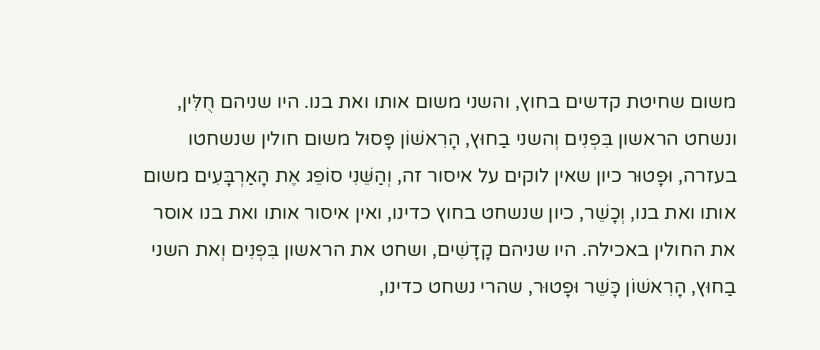משום שחיטת קדשים בחוץ, והשני משום אותו ואת בנו. היו שניהם חֻלִּין, ונשחט הראשון בִּפְנִים וְהשני בַחוּץ, הָרִאשׁוֹן פָּסוּל משום חולין שנשחטו בעזרה, וּפָטוּר כיון שאין לוקים על איסור זה, וְהַשֵּׁנִי סוֹפֵג אֶת הָאַרְבָּעִים משום אותו ואת בנו, וְכָשֵׁר, כיון שנשחט בחוץ כדינו, ואין איסור אותו ואת בנו אוסר את החולין באכילה. היו שניהם קָדָשִׁים, ושחט את הראשון בִּפְנִים וְאת השני בַחוּץ, הָרִאשׁוֹן כָּשֵׁר וּפָטוּר, שהרי נשחט כדינו,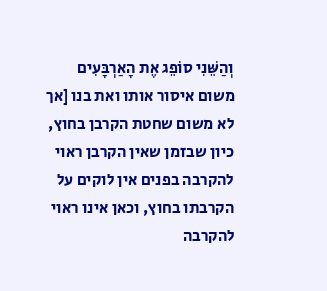וְהַשֵּׁנִי סוֹפֵג אֶת הָאַרְבָּעִים משום איסור אותו ואת בנו [אך לא משום שחטת הקרבן בחוץ, כיון שבזמן שאין הקרבן ראוי להקרבה בפנים אין לוקים על הקרבתו בחוץ, וכאן אינו ראוי להקרבה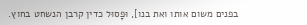בפנים משום אותו ואת בנו], וּפָסוּל כדין קרבן הנשחט בחוץ.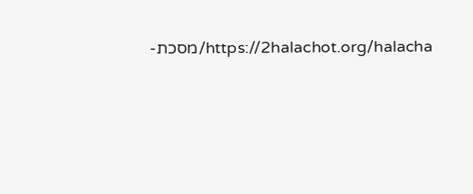https://2halachot.org/halacha/מסכת-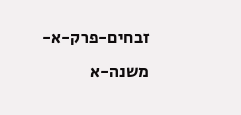זבחים-פרק-א-משנה-א